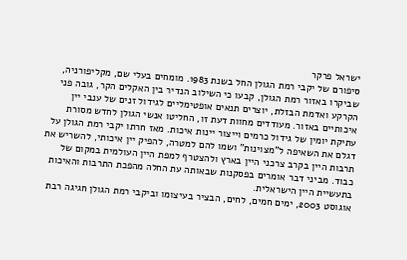ישראל פרקר
סיפורם של יקבי רמת הגולן החל בשנת 1983. מומחים בעלי שם, מקליפורניה, שביקרו באזור רמת הגולן, קבעו כי השילוב הנדיר בין האקלים הקר, גובה פני הקרקע ואדמת הבזלת, יוצרים תנאים אופטימליים לגידול זנים של ענבי יין איכותיים באזור. מעודדים מחוות דעת זו, החליטו אנשי הגולן לחדש מסורת עתיקת יומין של גידול כרמים וייצור יינות איכות. מאז חרתו יקבי רמת הגולן על דגלם את השאיפה ל"מצוינות" ושמו להם למטרה, להפיק יין איכותי, להשריש את תרבות היין בקרב צרכני היין בארץ ולהצטרף למפת היין העולמית במקום של כבוד. מביני דבר אומרים בפסקנות שבאותה עת החלה מהפכת התרבות והאיכות בתעשיית היין הישראלית.
אוגוסט 2003, ימים חמים, לחים, הבציר בעיצומו וביקבי רמת הגולן חגיגה רבת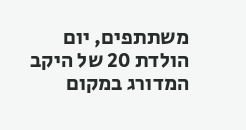משתתפים, יום הולדת 20 של היקב המדורג במקום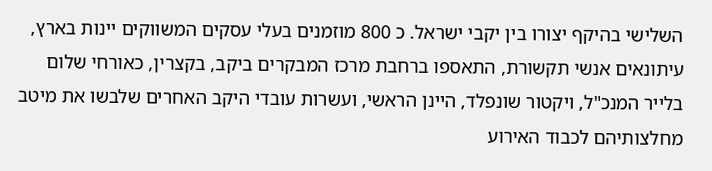השלישי בהיקף יצורו בין יקבי ישראל. כ 800 מוזמנים בעלי עסקים המשווקים יינות בארץ, עיתונאים אנשי תקשורת, התאספו ברחבת מרכז המבקרים ביקב, בקצרין, כאורחי שלום בלייר המנכ"ל, ויקטור שונפלד, היינן הראשי, ועשרות עובדי היקב האחרים שלבשו את מיטב מחלצותיהם לכבוד האירוע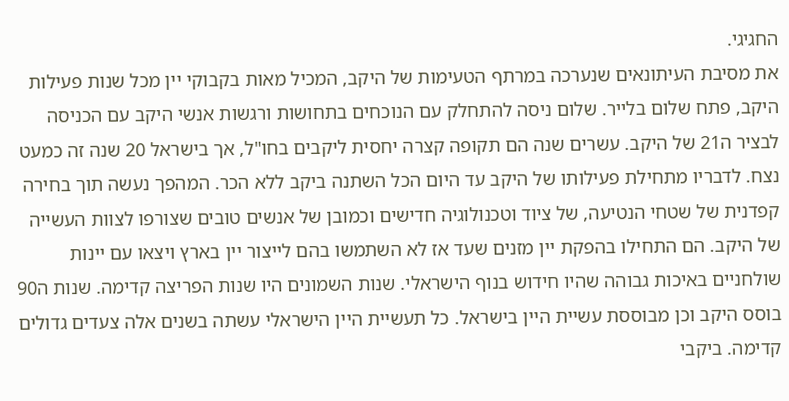החגיגי.
את מסיבת העיתונאים שנערכה במרתף הטעימות של היקב, המכיל מאות בקבוקי יין מכל שנות פעילות היקב, פתח שלום בלייר. שלום ניסה להתחלק עם הנוכחים בתחושות ורגשות אנשי היקב עם הכניסה לבציר ה21 של היקב. עשרים שנה הם תקופה קצרה יחסית ליקבים בחו"ל, אך בישראל 20 שנה זה כמעט נצח. לדבריו מתחילת פעילותו של היקב עד היום הכל השתנה ביקב ללא הכר. המהפך נעשה תוך בחירה קפדנית של שטחי הנטיעה, של ציוד וטכנולוגיה חדישים וכמובן של אנשים טובים שצורפו לצוות העשייה של היקב. הם התחילו בהפקת יין מזנים שעד אז לא השתמשו בהם לייצור יין בארץ ויצאו עם יינות שולחניים באיכות גבוהה שהיו חידוש בנוף הישראלי. שנות השמונים היו שנות הפריצה קדימה. שנות ה90 בוסס היקב וכן מבוססת עשיית היין בישראל. כל תעשיית היין הישראלי עשתה בשנים אלה צעדים גדולים קדימה. ביקבי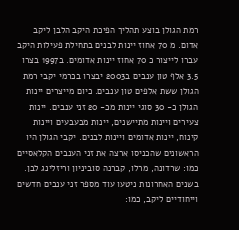רמת הגולן בוצע תהליך הפיכת היקב הלבן ליקב אדום. מ 70 אחוז יינות לבנים בתחילת פעילות היקב עברו לייצור כ 70 אחוז יינות אדומים. ב1997 בצרו 3.5 אלף טון ענבים ב2003 יבצרו בכרמי יקבי רמת הגולן ששת אלפים טון ענבים. כיום מייצרים יינות הגולן כ- 30 סוגי יינות מכ- 20 זני ענבים. יינות צעירים ויינות מתיישנים, יינות מבעבעים ויינות קינוח, יינות אדומים ויינות לבנים. יקבי הגולן היו הראשונים שהכניסו ארצה את זני הענבים הקלאסיים כמו: שרדונה, מרלו, קברנה סוביניון וריזלינג לבן. בשנים האחרונות ניטעו עוד מספר זני ענבים חדשים וייחודיים ליקב, כמו: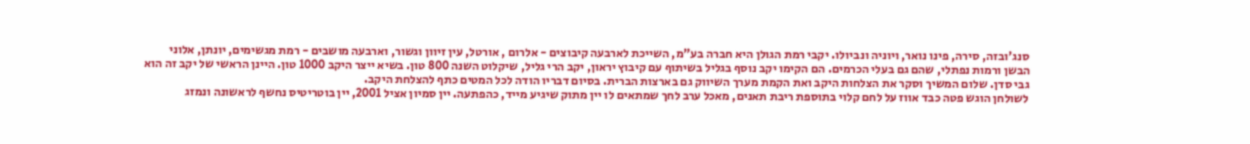סנג'ובזה, סירה, פינו נואר, ויוניה ונביולו. יקבי רמת הגולן היא חברה בע"מ, השייכת לארבעה קיבוצים - אלרום , אורטל, עין זיוון וגשור, וארבעה מושבים - רמת מגשימים, יונתן, אלוני הבשן ורמות נפתלי, שהם גם בעלי הכרמים. הם הקימו יקב נוסף בגליל בשיתוף עם קיבוץ יראון, יקב הרי גליל, שיקלוט השנה 800 טון. בשיא ייצר היקב 1000 טון. היינן הראשי של יקב זה הוא גבי סדן. שלום המשיך וסקר את הצלחות היקב ואת הקמת מערך השיווק גם בארצות הברית. בסיום דבריו הודה לכל המטים כתף להצלחת היקב.
לשולחן הוגש פטה כבד אווז על לחם קלוי בתוספת ריבת תאנים, מאכל ערב לחך שמתאים לו יין מתוק שיגיע מייד, כהפתעה. יין סמיון אציל 2001, יין בוטריטיס נחשף לראשונה ונמזג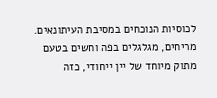לכוסיות הנוכחים במסיבת העיתונאים. מריחים, מגלגלים בפה וחשים בטעם מתוק מיוחד של יין ייחודי, כזה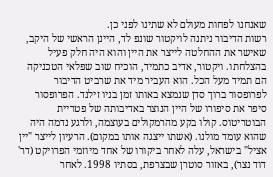שאנחנו לפחות מעולם לא שתינו לפני כן.
רשות הדיבור ניתנה לויקטור שונפ לד, היינן הראשי של היקב, שאישר את ההחלטה לייצר את היין והוא היה חלק פעיל בהצלחתו. ויקטור, אדיב כתמיד, הוכיח שוב שפלאי הטכניקה הם תמיד מעל הכל. הוא העביר מיד את שרביט הדיבור לפרופסור ברוך סדן שנמצא באותו זמן בניו זילנד. הפרופסור סיפר את סיפורו של היין הנוצר באדיבותה של פטריית הבוטריטוס. קולו בקע מהרמקולים בעוצמה, ולרגע נדמה היה שהוא עומד מולנו. (אשתו ייצגה אותו במקום). הרעיון לייצר "יין אציל" בישראל, עלה לאחר ביקורו של אחד מיוזמי הפרויקט (דר' דוד נצר), באזור סוטרן שבצרפת, בסתיו 1998. לאחר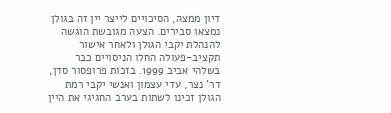דיון ממצה, הסיכויים לייצר יין זה בגולן נמצאו סבירים. הצעה מגובשת הוגשה להנהלת יקבי הגולן ולאחר אישור תקציב-פעולה החלו הניסויים כבר בשלהי אביב 1999. בזכות פרופסור סדן, דר' נצר, עדי עצמון ואנשי יקבי רמת הגולן זכינו לשתות בערב החגיגי את היין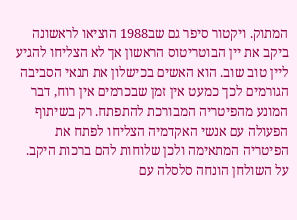המתוק. ויקטור סיפר גם שב1988 הוציאו לראשונה ביקב את יין הבוטריטוס הראשון אך לא הצליחו להגיע ליין טוב שוב. הוא האשים בכישלון את תנאי הסביבה הגורמים לכך כמעט אין זמן שבכרמים אין רוח, דבר המונע מהפיטריה המבורכת להתפתח. רק בשיתוף הפעולה עם אנשי האקדמיה הצליחו לפתח את הפיטריה המתאימה ולכן שלוחות להם ברכות היקב. על השולחן הונחה סלסלה עם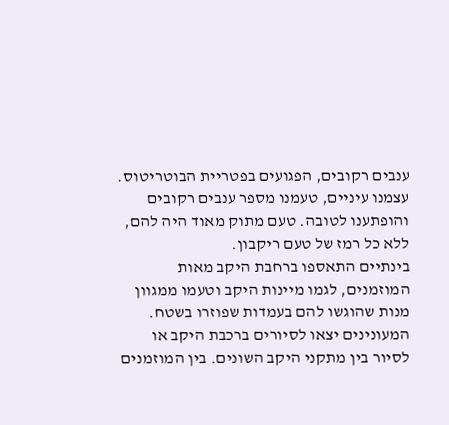ענבים רקובים, הפגועים בפטריית הבוטריטוס. עצמנו עיניים, טעמנו מספר ענבים רקובים והופתענו לטובה. טעם מתוק מאוד היה להם, ללא כל רמז של טעם ריקבון.
בינתיים התאספו ברחבת היקב מאות המוזמנים, לגמו מיינות היקב וטעמו ממגוון מנות שהוגשו להם בעמדות שפוזרו בשטח. המעונינים יצאו לסיורים ברכבת היקב או לסיור בין מתקני היקב השונים. בין המוזמנים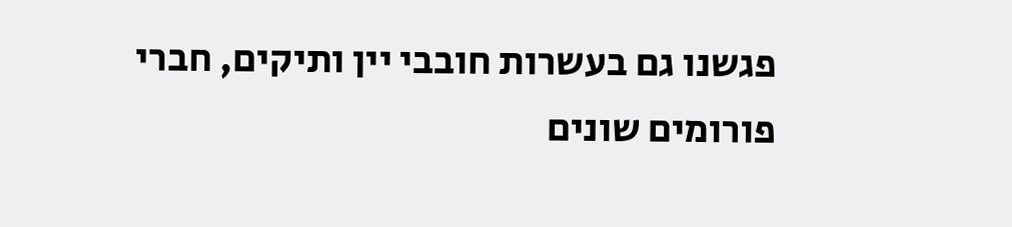פגשנו גם בעשרות חובבי יין ותיקים, חברי פורומים שונים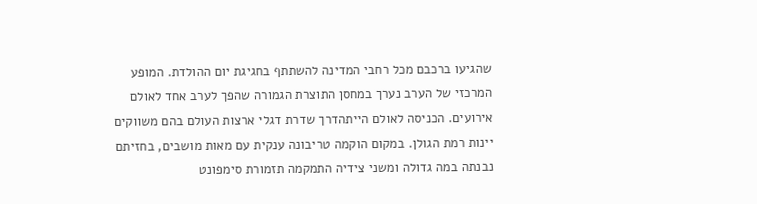שהגיעו ברכבם מכל רחבי המדינה להשתתף בחגיגת יום ההולדת. המופע המרכזי של הערב נערך במחסן התוצרת הגמורה שהפך לערב אחד לאולם אירועים. הכניסה לאולם הייתהדרך שדרת דגלי ארצות העולם בהם משווקים יינות רמת הגולן. במקום הוקמה טריבונה ענקית עם מאות מושבים, בחזיתם נבנתה במה גדולה ומשני צידיה התמקמה תזמורת סימפונט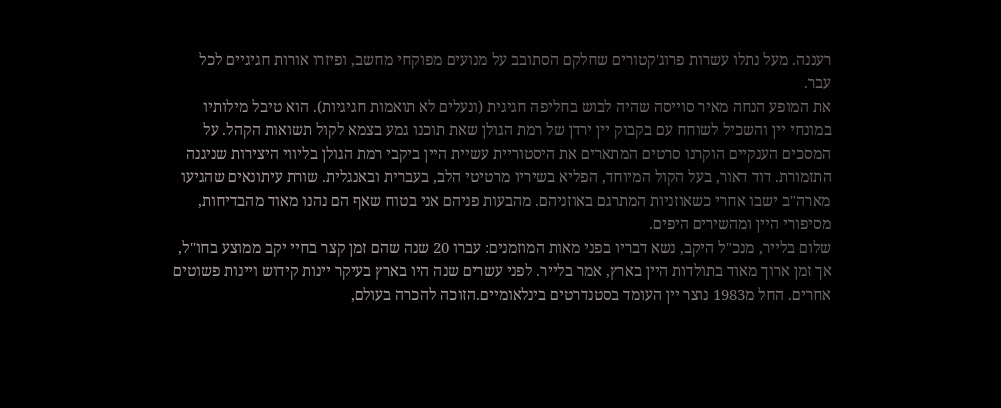רעננה. מעל נתלו עשרות פרוג'קטורים שחלקם הסתובב על מנועים מפוקחי מחשב, ופיזרו אורות חגיגיים לכל עבר.
את המופע הנחה מאיר סוייסה שהיה לבוש בחליפה חגיגית (ונעלים לא תואמות חגיגיות). הוא טיבל מילותיו במונחי יין והשכיל לשוחח עם בקבוק יין ירדן של רמת הגולן שאת תוכנו גמע בצמא לקול תשואות הקהל. על המסכים הענקיים הוקרנו סרטים המתארים את היסטוריית עשיית היין ביקבי רמת הגולן בליווי היצירות שניגנה התזמורת. דוד דאור, בעל הקול המיוחד, הפליא בשיריו מרטיטי הלב, בעברית ובאנגלית. שורת עיתונאים שהגיעו מארה"ב ישבו אחרי כשאוזניות המתרגם באוזניהם. מהבעות פניהם אני בטוח שאף הם נהנו מאוד מהבדיחות, מסיפורי היין ומהשירים היפים.
שלום בלייר, מנכ"ל היקב, נשא דבריו בפני מאות המוזמנים: עברו 20 שנה שהם זמן קצר בחיי יקב ממוצע בחו"ל, אך זמן ארוך מאוד בתולדות היין בארץ, אמר בלייר. לפני עשרים שנה היו בארץ בעיקר יינות קידוש ויינות פשוטים אחרים. החל מ1983 נוצר יין העומד בסטנדרטים בינלאומיים.הזוכה להכרה בעולם,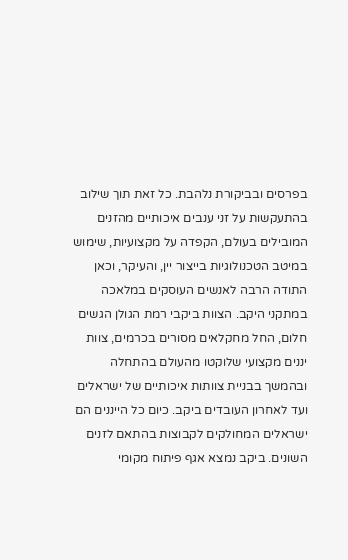בפרסים ובביקורת נלהבת. כל זאת תוך שילוב בהתעקשות על זני ענבים איכותיים מהזנים המובילים בעולם, הקפדה על מקצועיות, שימוש במיטב הטכנולוגיות בייצור יין, והעיקר, וכאן התודה הרבה לאנשים העוסקים במלאכה במתקני היקב. הצוות ביקבי רמת הגולן הגשים חלום, החל מחקלאים מסורים בכרמים, צוות יננים מקצועי שלוקטו מהעולם בהתחלה ובהמשך בבניית צוותות איכותיים של ישראלים ועד לאחרון העובדים ביקב. כיום כל הייננים הם ישראלים המחולקים לקבוצות בהתאם לזנים השונים. ביקב נמצא אגף פיתוח מקומי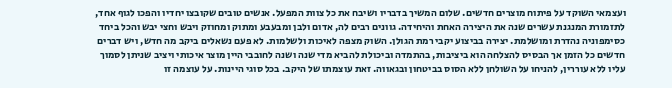ועצמאי השוקד על פיתוח מוצרים חדשים. שלום המשיך בדבריו ושיבח את כל צוות המפעל. אנשים טובים שקובצו יחדיו והפכו לגוף אחד, לתזמורת המנגנת עשרים שנה את היצירה האחת והיחידה. גוונים רבים לה, אדום ולבן ומבעבע ומתוק ומחוזק ויבש וחצי יבש והכל ביחד כסימפוניה נהדרת ומושלמת. יצירה בביצוע יקבי רמת הגולן. השוק מצפה לאיכות ולשלמות. לא פעם נשאלים ביקב מה חדש, ויש דברים חדשים כל הזמן אך הבסיס להצלחה הוא ביציבות, בהתמדה וביכולת להביא מדי שנה ושנה לחובבי היין מוצר איכותי ויציב שניתן לסמוך עליו ללא עוררין, להניחו על השולחן ללא הסוס בביטחון ובגאווה. זאת עוצמתו של היקב. בכל סוגי היינות. על עוצמה זו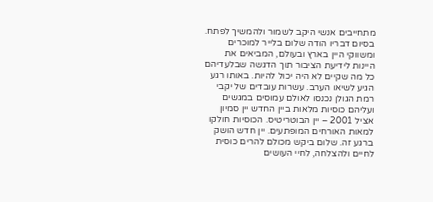מתחייבים אנשי היקב לשמור ולהמשיך לפתח. בסיום דבריו הודה שלום בלייר למוכרים ומשווקי היין בארץ ובעולם, המביאים את היינות לידיעת הציבור תוך הדגשה שבלעדיהם כל מה שקיים לא היה יכול להיות. באותו רגע הגיע לשיאו הערב. עשרות עובדים של יקבי רמת הגולן נכנסו לאולם עמוסים במגשים ועליהם כוסיות מלאות ביין החדש יין סמיון אציל 2001 – יין הבוטריטיס. הכוסיות חולקו למאות האורחים המופתעים. יין חדש הושק ברגע זה. שלום ביקש מכולם להרים כוסית לחיים ולהצלחה, לחיי העושים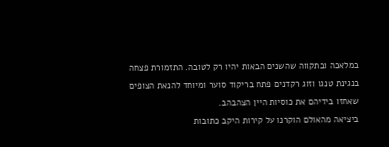במלאכה ובתקווה שהשנים הבאות יהיו רק לטובה. התזמורת פצחה בנגינת טנגו וזוג רקדנים פתח בריקוד סוער ומיוחד להנאת הצופים שאחזו בידיהם את כוסיות היין הצהבהב.
ביציאה מהאולם הוקרנו על קירות היקב כתובות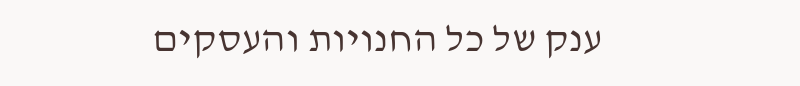ענק של כל החנויות והעסקים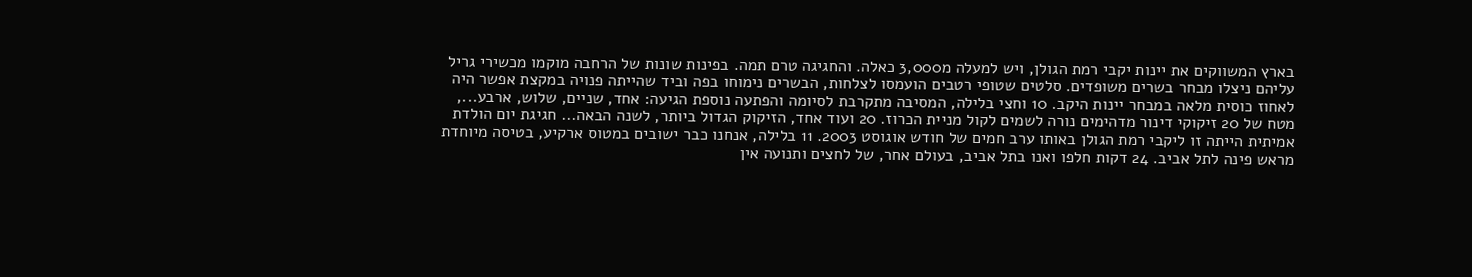בארץ המשווקים את יינות יקבי רמת הגולן, ויש למעלה מ3,000 כאלה. והחגיגה טרם תמה. בפינות שונות של הרחבה מוקמו מכשירי גריל עליהם ניצלו מבחר בשרים משופדים. סלטים שטופי רטבים הועמסו לצלחות, הבשרים נימוחו בפה וביד שהייתה פנויה במקצת אפשר היה לאחוז כוסית מלאה במבחר יינות היקב. 10 וחצי בלילה, המסיבה מתקרבת לסיומה והפתעה נוספת הגיעה: אחד, שניים, שלוש, ארבע..., מטח של 20 זיקוקי דינור מדהימים נורה לשמים לקול מניית הכרוז. 20 ועוד אחד, הזיקוק הגדול ביותר, לשנה הבאה... חגיגת יום הולדת אמיתית הייתה זו ליקבי רמת הגולן באותו ערב חמים של חודש אוגוסט 2003. 11 בלילה, אנחנו כבר ישובים במטוס ארקיע, בטיסה מיוחדת מראש פינה לתל אביב. 24 דקות חלפו ואנו בתל אביב, בעולם אחר, של לחצים ותנועה אין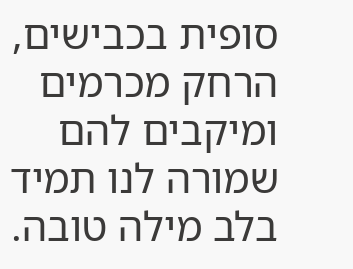סופית בכבישים, הרחק מכרמים ומיקבים להם שמורה לנו תמיד בלב מילה טובה.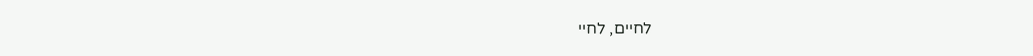לחיים, לחיי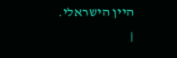היין הישראלי.
|